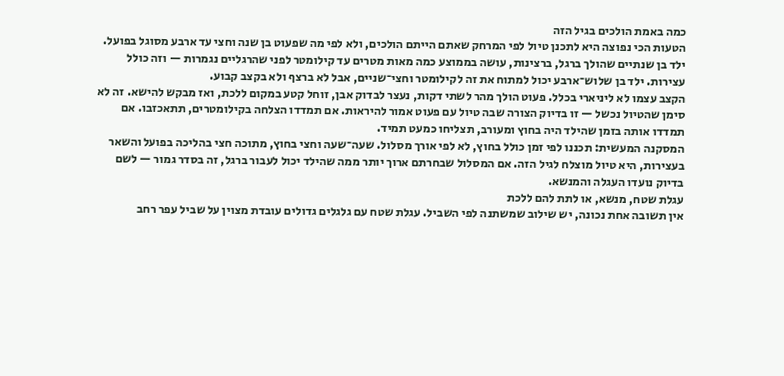כמה באמת הולכים בגיל הזה
הטעות הכי נפוצה היא לתכנן טיול לפי המרחק שאתם הייתם הולכים, ולא לפי מה שפעוט בן שנה וחצי עד ארבע מסוגל בפועל. ילד בן שנתיים שהולך ברגל, ברצינות, עושה בממוצע כמה מאות מטרים עד קילומטר לפני שהרגליים נגמרות — וזה כולל עצירות. ילד בן שלוש־ארבע יכול למתוח את זה לקילומטר וחצי־שניים, אבל לא ברצף ולא בקצב קבוע.
הקצב עצמו לא ליניארי בכלל. פעוט הולך מהר לשתי דקות, נעצר לבדוק אבן, זוחל קטע במקום ללכת, ואז מבקש להישא. זה לא סימן שהטיול נכשל — זו בדיוק הצורה שבה טיול עם פעוט אמור להיראות. אם תמדדו הצלחה בקילומטרים, תתאכזבו. אם תמדדו אותה בזמן שהילד היה בחוץ ומעורב, תצליחו כמעט תמיד.
המסקנה המעשית: תכננו לפי זמן כולל בחוץ, לא לפי אורך מסלול. שעה־שעה וחצי בחוץ, מתוכה חצי בהליכה בפועל והשאר בעצירות, היא טיול מוצלח לגיל הזה. אם המסלול שבחרתם ארוך יותר ממה שהילד יכול לעבור ברגל, זה בסדר גמור — לשם בדיוק נועדו העגלה והמנשא.
עגלת שטח, מנשא, או לתת להם ללכת
אין תשובה אחת נכונה, יש שילוב שמשתנה לפי השביל. עגלת שטח עם גלגלים גדולים עובדת מצוין על שביל עפר רחב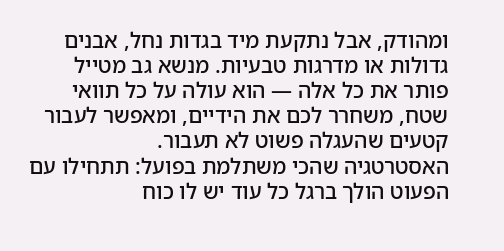ומהודק, אבל נתקעת מיד בגדות נחל, אבנים גדולות או מדרגות טבעיות. מנשא גב מטייל פותר את כל אלה — הוא עולה על כל תוואי שטח, משחרר לכם את הידיים, ומאפשר לעבור קטעים שהעגלה פשוט לא תעבור.
האסטרטגיה שהכי משתלמת בפועל: תתחילו עם הפעוט הולך ברגל כל עוד יש לו כוח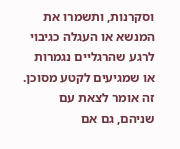וסקרנות, ותשמרו את המנשא או העגלה כגיבוי לרגע שהרגליים נגמרות או שמגיעים לקטע מסוכן. זה אומר לצאת עם שניהם, גם אם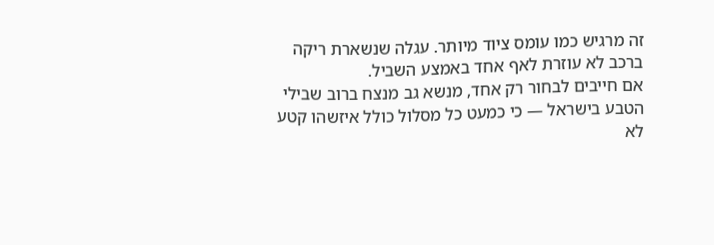זה מרגיש כמו עומס ציוד מיותר. עגלה שנשארת ריקה ברכב לא עוזרת לאף אחד באמצע השביל.
אם חייבים לבחור רק אחד, מנשא גב מנצח ברוב שבילי הטבע בישראל — כי כמעט כל מסלול כולל איזשהו קטע לא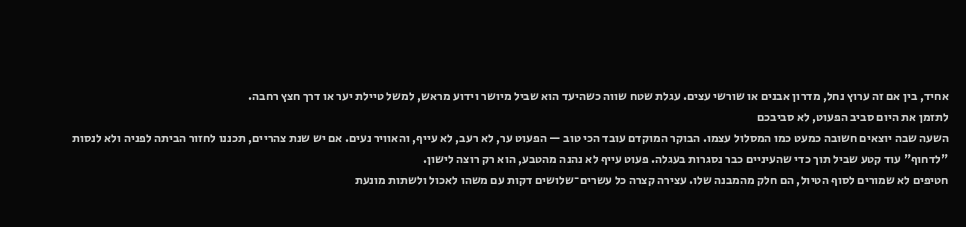אחיד, בין אם זה ערוץ נחל, מדרון אבנים או שורשי עצים. עגלת שטח שווה כשהיעד הוא שביל מיושר וידוע מראש, למשל טיילת יער או דרך חצץ רחבה.
לתזמן את היום סביב הפעוט, לא סביבכם
השעה שבה יוצאים חשובה כמעט כמו המסלול עצמו. הבוקר המוקדם עובד הכי טוב — הפעוט ער, לא רעב, לא עייף, והאוויר נעים. אם יש שנת צהריים, תכננו לחזור הביתה לפניה ולא לנסות "לדחוף" עוד קטע שביל תוך כדי שהעיניים כבר נסגרות בעגלה. פעוט עייף לא נהנה מהטבע, הוא רק רוצה לישון.
חטיפים לא שמורים לסוף הטיול, הם חלק מהמבנה שלו. עצירה קצרה כל עשרים־שלושים דקות עם משהו לאכול ולשתות מונעת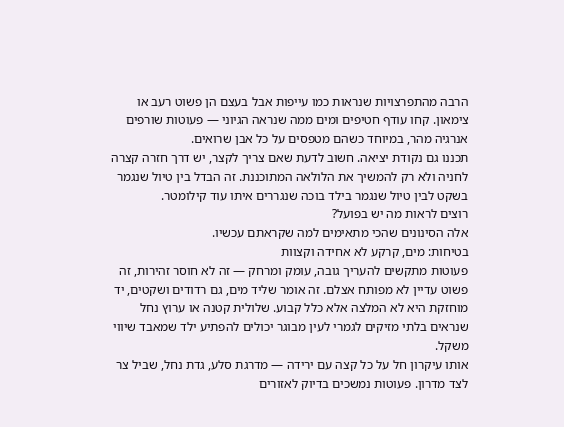הרבה מהתפרצויות שנראות כמו עייפות אבל בעצם הן פשוט רעב או צימאון. קחו עודף חטיפים ומים ממה שנראה הגיוני — פעוטות שורפים אנרגיה מהר, במיוחד כשהם מטפסים על כל אבן שרואים.
תכננו גם נקודת יציאה. חשוב לדעת שאם צריך לקצר, יש דרך חזרה קצרה לחניה ולא רק להמשיך את הלולאה המתוכננת. זה הבדל בין טיול שנגמר בשקט לבין טיול שנגמר בילד בוכה שנגררים איתו עוד קילומטר.
רוצים לראות מה יש בפועל?
אלה הסינונים שהכי מתאימים למה שקראתם עכשיו.
בטיחות: מים, קרקע לא אחידה וקצוות
פעוטות מתקשים להעריך גובה, עומק ומרחק — זה לא חוסר זהירות, זה פשוט עדיין לא מפותח אצלם. זה אומר שליד מים, גם רדודים ושקטים, יד מוחזקת היא לא המלצה אלא כלל קבוע. שלולית קטנה או ערוץ נחל שנראים בלתי מזיקים לגמרי לעין מבוגר יכולים להפתיע ילד שמאבד שיווי משקל.
אותו עיקרון חל על כל קצה עם ירידה — מדרגת סלע, גדת נחל, שביל צר לצד מדרון. פעוטות נמשכים בדיוק לאזורים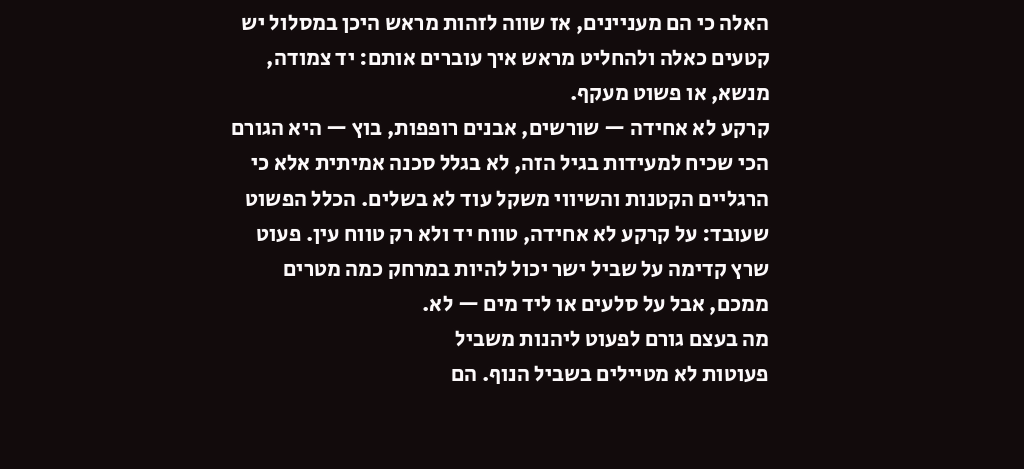האלה כי הם מעניינים, אז שווה לזהות מראש היכן במסלול יש קטעים כאלה ולהחליט מראש איך עוברים אותם: יד צמודה, מנשא, או פשוט מעקף.
קרקע לא אחידה — שורשים, אבנים רופפות, בוץ — היא הגורם הכי שכיח למעידות בגיל הזה, לא בגלל סכנה אמיתית אלא כי הרגליים הקטנות והשיווי משקל עוד לא בשלים. הכלל הפשוט שעובד: על קרקע לא אחידה, טווח יד ולא רק טווח עין. פעוט שרץ קדימה על שביל ישר יכול להיות במרחק כמה מטרים ממכם, אבל על סלעים או ליד מים — לא.
מה בעצם גורם לפעוט ליהנות משביל
פעוטות לא מטיילים בשביל הנוף. הם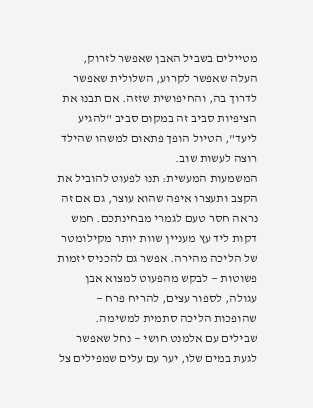מטיילים בשביל האבן שאפשר לזרוק, העלה שאפשר לקרוע, השלולית שאפשר לדרוך בה, והחיפושית שזזה. אם תבנו את הציפיות סביב זה במקום סביב "להגיע ליעד", הטיול הופך פתאום למשהו שהילד רוצה לעשות שוב.
המשמעות המעשית: תנו לפעוט להוביל את הקצב ותעצרו איפה שהוא עוצר, גם אם זה נראה חסר טעם לגמרי מבחינתכם. חמש דקות ליד עץ מעניין שוות יותר מקילומטר של הליכה מהירה. אפשר גם להכניס יזמות פשוטות — לבקש מהפעוט למצוא אבן עגולה, לספור עצים, להריח פרח — שהופכות הליכה סתמית למשימה.
שבילים עם אלמנט חושי — נחל שאפשר לגעת במים שלו, יער עם עלים שמפילים צל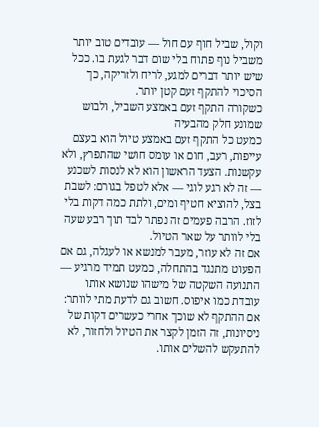וקול, שביל חוף עם חול — עובדים טוב יותר משביל נוף פתוח בלי שום דבר לגעת בו. ככל שיש יותר דברים למגע, לריח ולזריקה, כך הסיכוי להתקף זעם קטן יותר.
כשקורה התקף זעם באמצע השביל, ולבוש שמונע חלק מהבעיה
כמעט כל התקף זעם באמצע טיול הוא בעצם עייפות, רעב, חום או עומס חושי שהתפרץ, ולא עקשנות. הצעד הראשון הוא לא לנסות לשכנע — זה לא רגע לוגי — אלא לטפל בגורם: לשבת בצל, להוציא חטיף ומים, ולתת כמה דקות בלי לזוז. הרבה פעמים זה נפתר לבד תוך רבע שעה בלי לוותר על שאר הטיול.
אם זה לא עוזר, מעבר למנשא או לעגלה, גם אם הפעוט מתנגד בהתחלה, כמעט תמיד מרגיע — התנועה השקטה של מישהו שנושא אותו עובדת כמו איפוס. חשוב גם לדעת מתי לוותר: אם ההתקף לא שוכך אחרי כעשרים דקות של ניסיונות, זה הזמן לקצר את הטיול ולחזור, לא להתעקש להשלים אותו.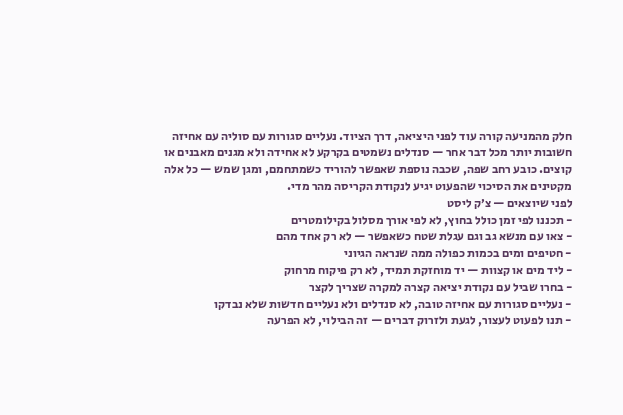חלק מהמניעה קורה עוד לפני היציאה, דרך הציוד. נעליים סגורות עם סוליה עם אחיזה חשובות יותר מכל דבר אחר — סנדלים נשמטים בקרקע לא אחידה ולא מגנים מאבנים או קוצים. כובע רחב שפה, שכבה נוספת שאפשר להוריד כשמתחמם, ומגן שמש — כל אלה מקטינים את הסיכוי שהפעוט יגיע לנקודת הקריסה מהר מדי.
לפני שיוצאים — צ׳ק ליסט
- תכננו לפי זמן כולל בחוץ, לא לפי אורך מסלול בקילומטרים
- צאו עם מנשא גב וגם עגלת שטח כשאפשר — לא רק אחד מהם
- חטיפים ומים בכמות כפולה ממה שנראה הגיוני
- ליד מים או קצוות — יד מוחזקת תמיד, לא רק פיקוח מרחוק
- בחרו שביל עם נקודת יציאה קצרה למקרה שצריך לקצר
- נעליים סגורות עם אחיזה טובה, לא סנדלים ולא נעליים חדשות שלא נבדקו
- תנו לפעוט לעצור, לגעת ולזרוק דברים — זה הבילוי, לא הפרעה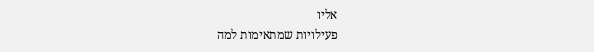אליו
פעילויות שמתאימות למה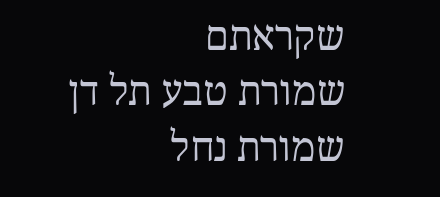שקראתם
שמורת טבע תל דן
שמורת נחל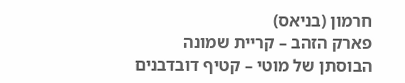חרמון (בניאס)
פארק הזהב – קריית שמונה
הבוסתן של מוטי – קטיף דובדבנים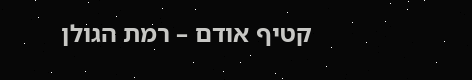קטיף אודם – רמת הגולן